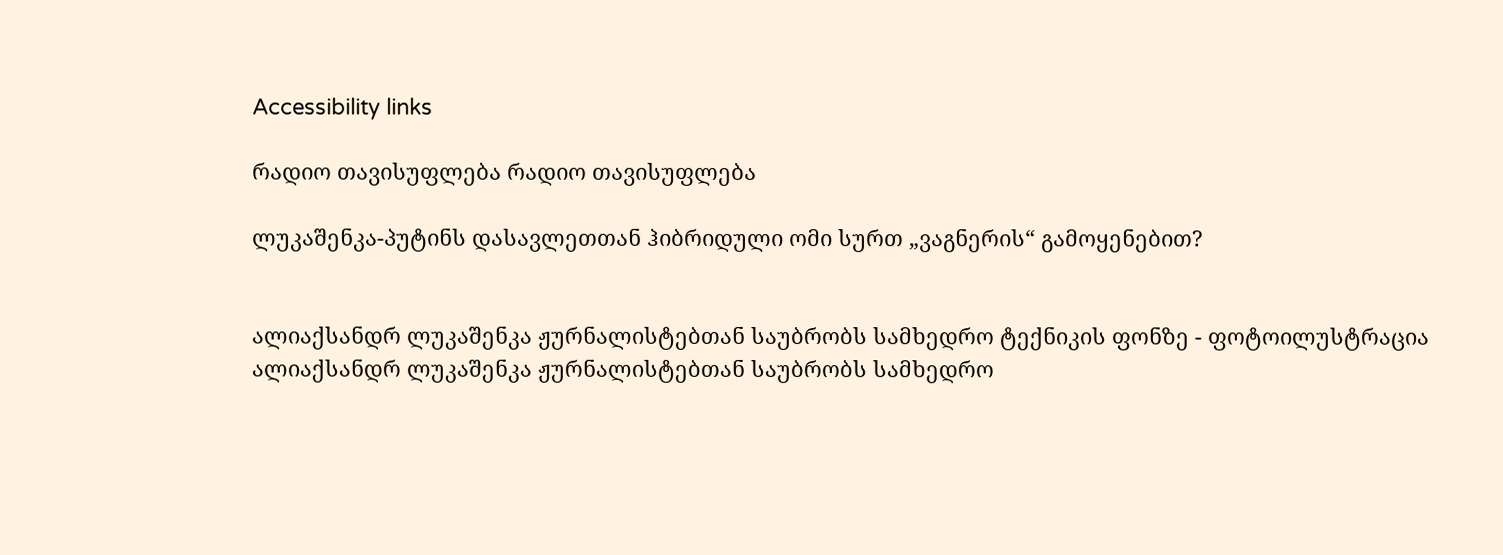Accessibility links

რადიო თავისუფლება რადიო თავისუფლება

ლუკაშენკა-პუტინს დასავლეთთან ჰიბრიდული ომი სურთ „ვაგნერის“ გამოყენებით?


ალიაქსანდრ ლუკაშენკა ჟურნალისტებთან საუბრობს სამხედრო ტექნიკის ფონზე - ფოტოილუსტრაცია
ალიაქსანდრ ლუკაშენკა ჟურნალისტებთან საუბრობს სამხედრო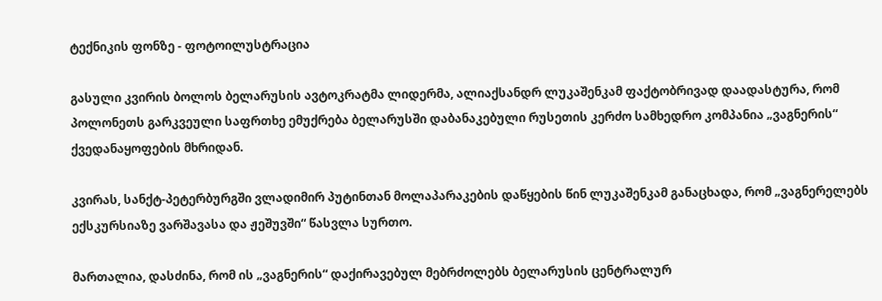ტექნიკის ფონზე - ფოტოილუსტრაცია

გასული კვირის ბოლოს ბელარუსის ავტოკრატმა ლიდერმა, ალიაქსანდრ ლუკაშენკამ ფაქტობრივად დაადასტურა, რომ პოლონეთს გარკვეული საფრთხე ემუქრება ბელარუსში დაბანაკებული რუსეთის კერძო სამხედრო კომპანია „ვაგნერის“ ქვედანაყოფების მხრიდან.

კვირას, სანქტ-პეტერბურგში ვლადიმირ პუტინთან მოლაპარაკების დაწყების წინ ლუკაშენკამ განაცხადა, რომ „ვაგნერელებს ექსკურსიაზე ვარშავასა და ჟეშუვში“ წასვლა სურთო.

მართალია, დასძინა, რომ ის „ვაგნერის“ დაქირავებულ მებრძოლებს ბელარუსის ცენტრალურ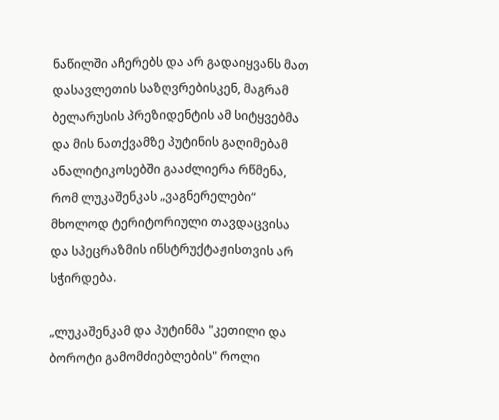ნაწილში აჩერებს და არ გადაიყვანს მათ დასავლეთის საზღვრებისკენ, მაგრამ ბელარუსის პრეზიდენტის ამ სიტყვებმა და მის ნათქვამზე პუტინის გაღიმებამ ანალიტიკოსებში გააძლიერა რწმენა, რომ ლუკაშენკას „ვაგნერელები“ მხოლოდ ტერიტორიული თავდაცვისა და სპეცრაზმის ინსტრუქტაჟისთვის არ სჭირდება.

„ლუკაშენკამ და პუტინმა "კეთილი და ბოროტი გამომძიებლების" როლი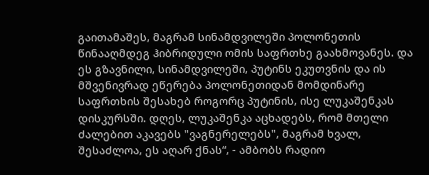გაითამაშეს, მაგრამ სინამდვილეში პოლონეთის წინააღმდეგ ჰიბრიდული ომის საფრთხე გაახმოვანეს. და ეს გზავნილი, სინამდვილეში, პუტინს ეკუთვნის და ის მშვენივრად ეწერება პოლონეთიდან მომდინარე საფრთხის შესახებ როგორც პუტინის, ისე ლუკაშენკას დისკურსში. დღეს, ლუკაშენკა აცხადებს, რომ მთელი ძალებით აკავებს "ვაგნერელებს", მაგრამ ხვალ, შესაძლოა, ეს აღარ ქნას“, - ამბობს რადიო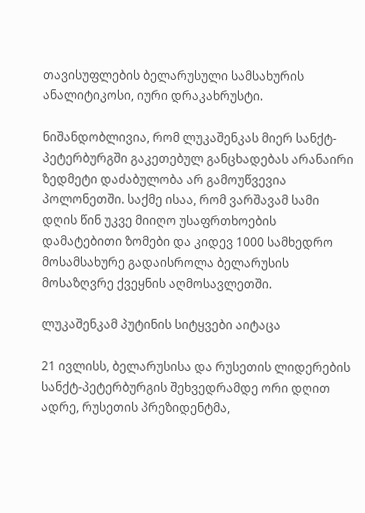თავისუფლების ბელარუსული სამსახურის ანალიტიკოსი, იური დრაკახრუსტი.

ნიშანდობლივია, რომ ლუკაშენკას მიერ სანქტ-პეტერბურგში გაკეთებულ განცხადებას არანაირი ზედმეტი დაძაბულობა არ გამოუწვევია პოლონეთში. საქმე ისაა, რომ ვარშავამ სამი დღის წინ უკვე მიიღო უსაფრთხოების დამატებითი ზომები და კიდევ 1000 სამხედრო მოსამსახურე გადაისროლა ბელარუსის მოსაზღვრე ქვეყნის აღმოსავლეთში.

ლუკაშენკამ პუტინის სიტყვები აიტაცა

21 ივლისს, ბელარუსისა და რუსეთის ლიდერების სანქტ-პეტერბურგის შეხვედრამდე ორი დღით ადრე, რუსეთის პრეზიდენტმა,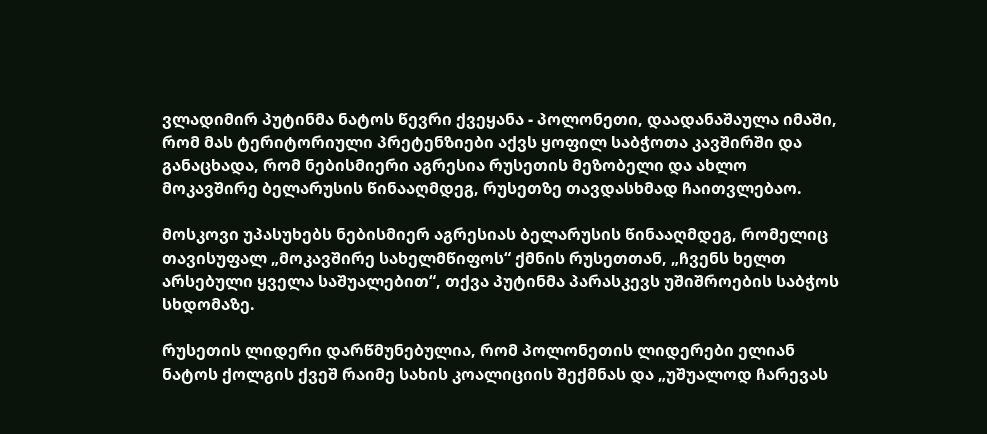ვლადიმირ პუტინმა ნატოს წევრი ქვეყანა - პოლონეთი, დაადანაშაულა იმაში, რომ მას ტერიტორიული პრეტენზიები აქვს ყოფილ საბჭოთა კავშირში და განაცხადა, რომ ნებისმიერი აგრესია რუსეთის მეზობელი და ახლო მოკავშირე ბელარუსის წინააღმდეგ, რუსეთზე თავდასხმად ჩაითვლებაო.

მოსკოვი უპასუხებს ნებისმიერ აგრესიას ბელარუსის წინააღმდეგ, რომელიც თავისუფალ „მოკავშირე სახელმწიფოს“ ქმნის რუსეთთან, „ჩვენს ხელთ არსებული ყველა საშუალებით“, თქვა პუტინმა პარასკევს უშიშროების საბჭოს სხდომაზე.

რუსეთის ლიდერი დარწმუნებულია, რომ პოლონეთის ლიდერები ელიან ნატოს ქოლგის ქვეშ რაიმე სახის კოალიციის შექმნას და „უშუალოდ ჩარევას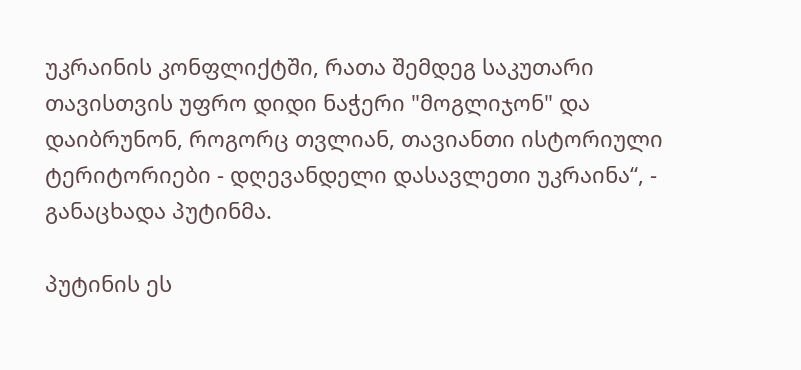უკრაინის კონფლიქტში, რათა შემდეგ საკუთარი თავისთვის უფრო დიდი ნაჭერი "მოგლიჯონ" და დაიბრუნონ, როგორც თვლიან, თავიანთი ისტორიული ტერიტორიები - დღევანდელი დასავლეთი უკრაინა“, - განაცხადა პუტინმა.

პუტინის ეს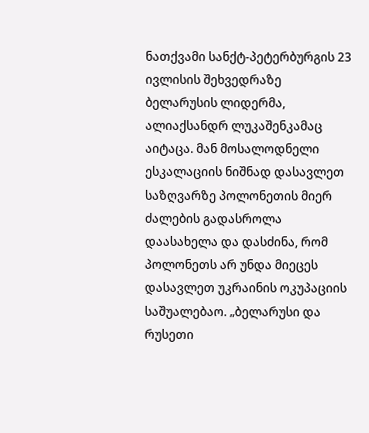ნათქვამი სანქტ-პეტერბურგის 23 ივლისის შეხვედრაზე ბელარუსის ლიდერმა, ალიაქსანდრ ლუკაშენკამაც აიტაცა. მან მოსალოდნელი ესკალაციის ნიშნად დასავლეთ საზღვარზე პოლონეთის მიერ ძალების გადასროლა დაასახელა და დასძინა, რომ პოლონეთს არ უნდა მიეცეს დასავლეთ უკრაინის ოკუპაციის საშუალებაო. „ბელარუსი და რუსეთი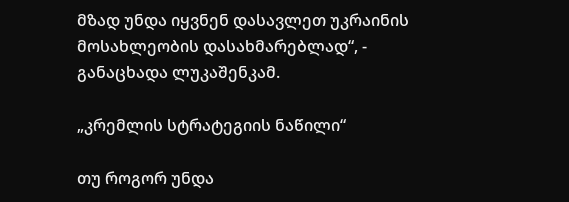მზად უნდა იყვნენ დასავლეთ უკრაინის მოსახლეობის დასახმარებლად“, - განაცხადა ლუკაშენკამ.

„კრემლის სტრატეგიის ნაწილი“

თუ როგორ უნდა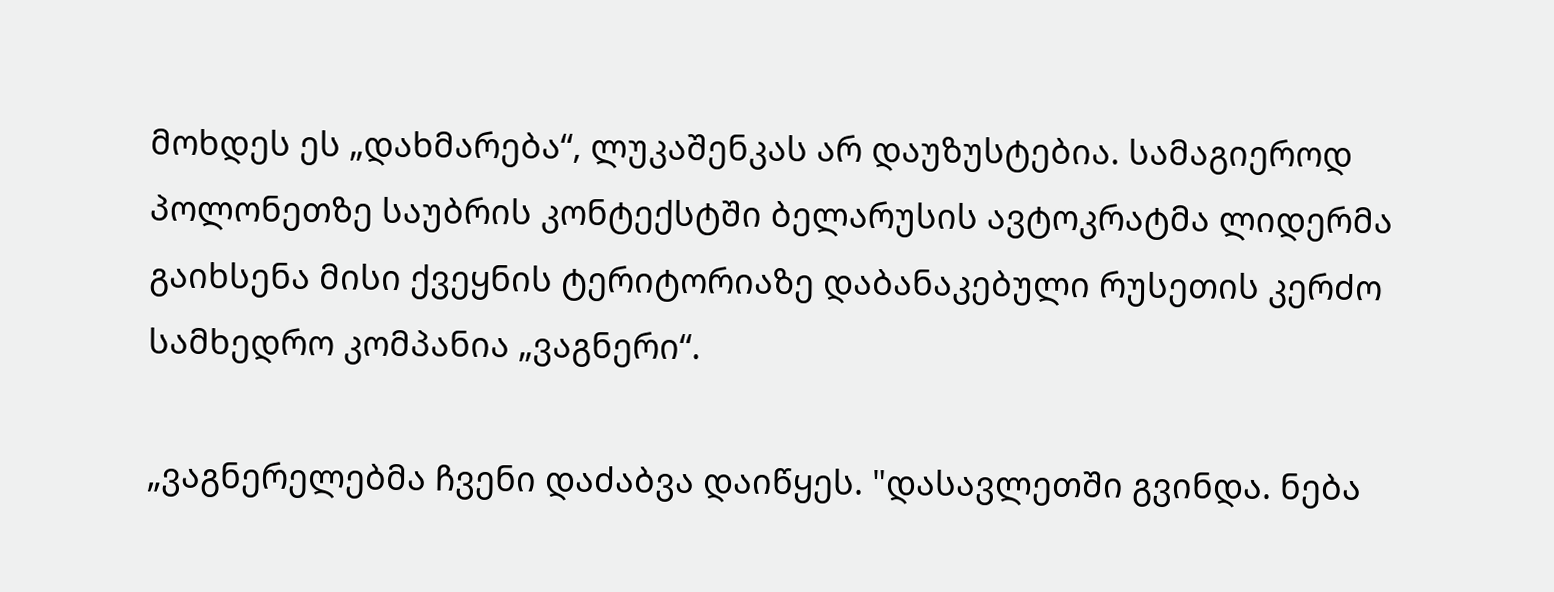მოხდეს ეს „დახმარება“, ლუკაშენკას არ დაუზუსტებია. სამაგიეროდ პოლონეთზე საუბრის კონტექსტში ბელარუსის ავტოკრატმა ლიდერმა გაიხსენა მისი ქვეყნის ტერიტორიაზე დაბანაკებული რუსეთის კერძო სამხედრო კომპანია „ვაგნერი“.

„ვაგნერელებმა ჩვენი დაძაბვა დაიწყეს. "დასავლეთში გვინდა. ნება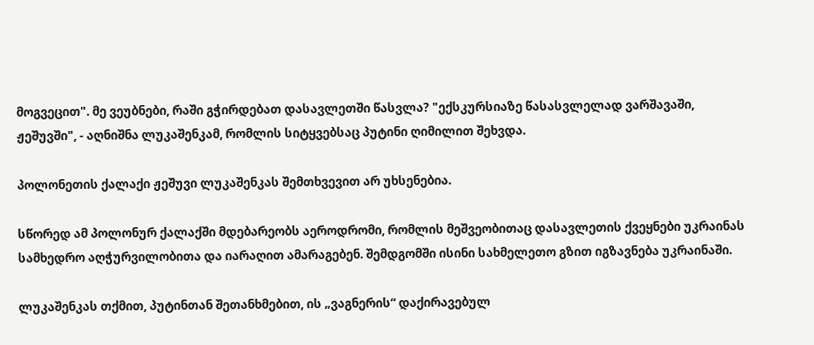მოგვეცით". მე ვეუბნები, რაში გჭირდებათ დასავლეთში წასვლა? "ექსკურსიაზე წასასვლელად ვარშავაში, ჟეშუვში", - აღნიშნა ლუკაშენკამ, რომლის სიტყვებსაც პუტინი ღიმილით შეხვდა.

პოლონეთის ქალაქი ჟეშუვი ლუკაშენკას შემთხვევით არ უხსენებია.

სწორედ ამ პოლონურ ქალაქში მდებარეობს აეროდრომი, რომლის მეშვეობითაც დასავლეთის ქვეყნები უკრაინას სამხედრო აღჭურვილობითა და იარაღით ამარაგებენ. შემდგომში ისინი სახმელეთო გზით იგზავნება უკრაინაში.

ლუკაშენკას თქმით, პუტინთან შეთანხმებით, ის „ვაგნერის“ დაქირავებულ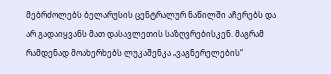მებრძოლებს ბელარუსის ცენტრალურ ნაწილში აჩერებს და არ გადაიყვანს მათ დასავლეთის საზღვრებისკენ. მაგრამ რამდენად მოახერხებს ლუკაშენკა „ვაგნერელების“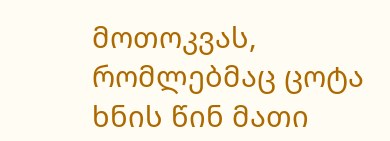მოთოკვას, რომლებმაც ცოტა ხნის წინ მათი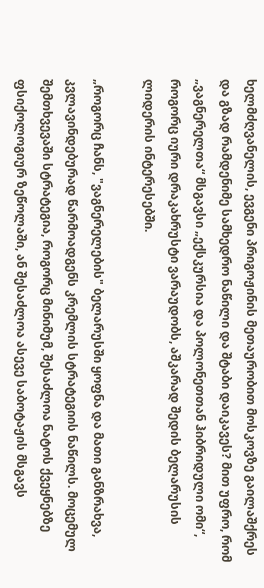ხელმძღვანელის, ევგენი პრიგოჟინის მეთაურობით მოსკოვზე გაილაშქრეს და გზად რამდენიმე სამხედრო ნაწილი და შტაბი დაიკავეს? მით უფრო, რომ „ვაგნერელთა“ მსგავსი „ექსკურსია და პოლონეთთან ჰიბრიდული ომი“, როგორც იური დრაკახრუსტი ვარაუდობს, აშკარად შედის ბელარუსის ლიდერის ინტერესებში.

„როგორც ჩანს, "ვაგნერელების" ბელარუსში ყოფნა და მათი განზრახვა, კვლავინდებურად წარმოადგენს კრემლის სტრატეგიის ნაწილს. მოცემულ შემთხვევაში სტრატეგია, როგორც მინიმუმ, შესაძლოა ნატოს ქვეყნებზე ფსიქოლოგიურ ზეწოლაში, ან შესაძლოა ასევე საბოტაჟის მსგავს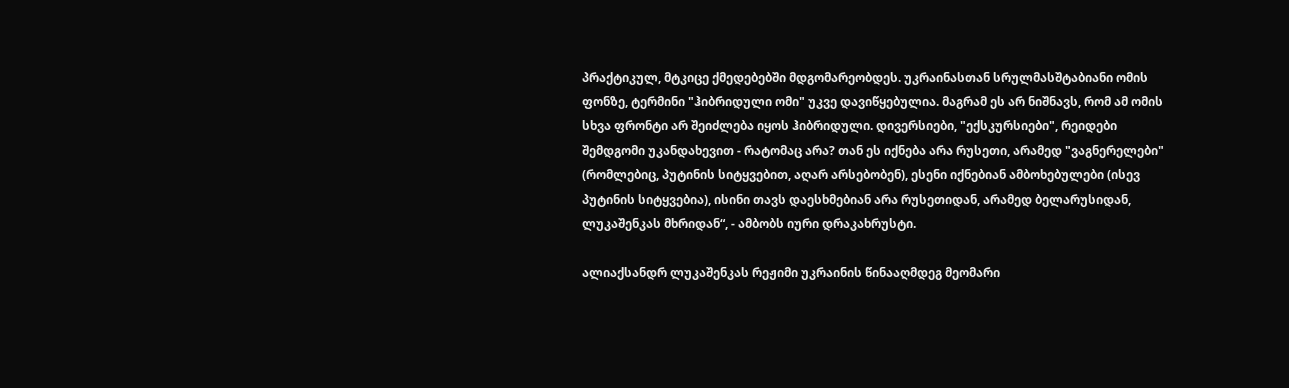პრაქტიკულ, მტკიცე ქმედებებში მდგომარეობდეს. უკრაინასთან სრულმასშტაბიანი ომის ფონზე, ტერმინი "ჰიბრიდული ომი" უკვე დავიწყებულია. მაგრამ ეს არ ნიშნავს, რომ ამ ომის სხვა ფრონტი არ შეიძლება იყოს ჰიბრიდული. დივერსიები, "ექსკურსიები", რეიდები შემდგომი უკანდახევით - რატომაც არა? თან ეს იქნება არა რუსეთი, არამედ "ვაგნერელები" (რომლებიც, პუტინის სიტყვებით, აღარ არსებობენ), ესენი იქნებიან ამბოხებულები (ისევ პუტინის სიტყვებია), ისინი თავს დაესხმებიან არა რუსეთიდან, არამედ ბელარუსიდან, ლუკაშენკას მხრიდან“, - ამბობს იური დრაკახრუსტი.

ალიაქსანდრ ლუკაშენკას რეჟიმი უკრაინის წინააღმდეგ მეომარი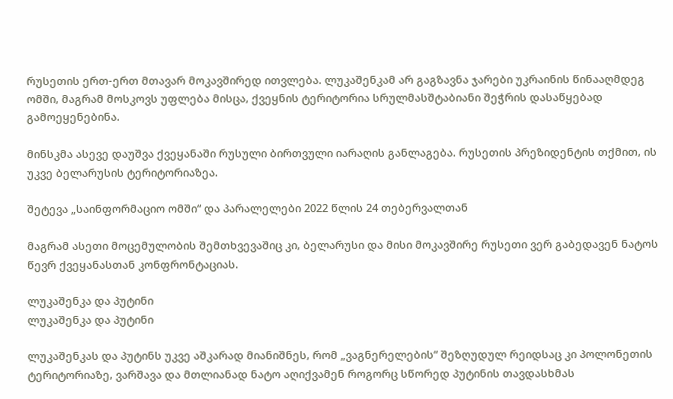რუსეთის ერთ-ერთ მთავარ მოკავშირედ ითვლება. ლუკაშენკამ არ გაგზავნა ჯარები უკრაინის წინააღმდეგ ომში, მაგრამ მოსკოვს უფლება მისცა, ქვეყნის ტერიტორია სრულმასშტაბიანი შეჭრის დასაწყებად გამოეყენებინა.

მინსკმა ასევე დაუშვა ქვეყანაში რუსული ბირთვული იარაღის განლაგება. რუსეთის პრეზიდენტის თქმით, ის უკვე ბელარუსის ტერიტორიაზეა.

შეტევა „საინფორმაციო ომში“ და პარალელები 2022 წლის 24 თებერვალთან

მაგრამ ასეთი მოცემულობის შემთხვევაშიც კი, ბელარუსი და მისი მოკავშირე რუსეთი ვერ გაბედავენ ნატოს წევრ ქვეყანასთან კონფრონტაციას.

ლუკაშენკა და პუტინი
ლუკაშენკა და პუტინი

ლუკაშენკას და პუტინს უკვე აშკარად მიანიშნეს, რომ „ვაგნერელების“ შეზღუდულ რეიდსაც კი პოლონეთის ტერიტორიაზე, ვარშავა და მთლიანად ნატო აღიქვამენ როგორც სწორედ პუტინის თავდასხმას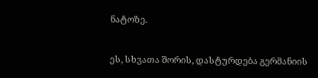ნატოზე.

ეს, სხვათა შორის, დასტურდება გერმანიის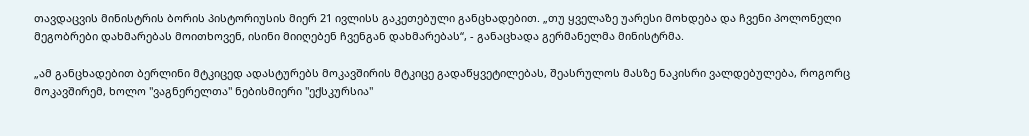თავდაცვის მინისტრის ბორის პისტორიუსის მიერ 21 ივლისს გაკეთებული განცხადებით. „თუ ყველაზე უარესი მოხდება და ჩვენი პოლონელი მეგობრები დახმარებას მოითხოვენ, ისინი მიიღებენ ჩვენგან დახმარებას“, - განაცხადა გერმანელმა მინისტრმა.

„ამ განცხადებით ბერლინი მტკიცედ ადასტურებს მოკავშირის მტკიცე გადაწყვეტილებას, შეასრულოს მასზე ნაკისრი ვალდებულება, როგორც მოკავშირემ, ხოლო "ვაგნერელთა" ნებისმიერი "ექსკურსია"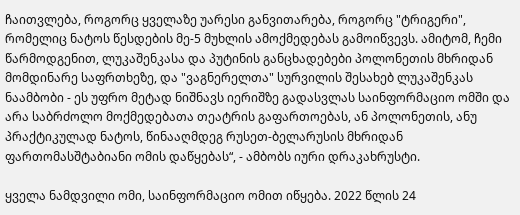ჩაითვლება, როგორც ყველაზე უარესი განვითარება, როგორც "ტრიგერი", რომელიც ნატოს წესდების მე-5 მუხლის ამოქმედებას გამოიწვევს. ამიტომ, ჩემი წარმოდგენით, ლუკაშენკასა და პუტინის განცხადებები პოლონეთის მხრიდან მომდინარე საფრთხეზე, და "ვაგნერელთა" სურვილის შესახებ ლუკაშენკას ნაამბობი - ეს უფრო მეტად ნიშნავს იერიშზე გადასვლას საინფორმაციო ომში და არა საბრძოლო მოქმედებათა თეატრის გაფართოებას, ან პოლონეთის, ანუ პრაქტიკულად ნატოს, წინააღმდეგ რუსეთ-ბელარუსის მხრიდან ფართომასშტაბიანი ომის დაწყებას“, - ამბობს იური დრაკახრუსტი.

ყველა ნამდვილი ომი, საინფორმაციო ომით იწყება. 2022 წლის 24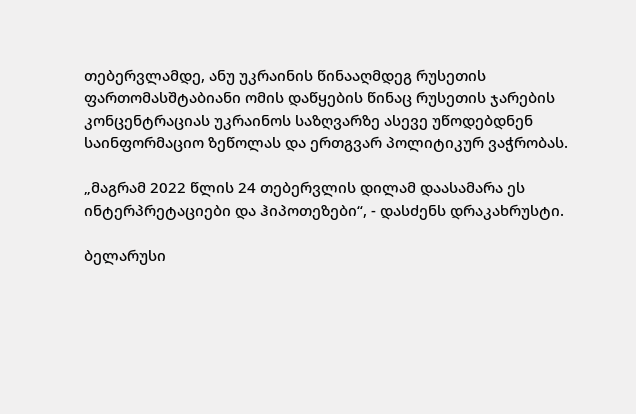თებერვლამდე, ანუ უკრაინის წინააღმდეგ რუსეთის ფართომასშტაბიანი ომის დაწყების წინაც რუსეთის ჯარების კონცენტრაციას უკრაინოს საზღვარზე ასევე უწოდებდნენ საინფორმაციო ზეწოლას და ერთგვარ პოლიტიკურ ვაჭრობას.

„მაგრამ 2022 წლის 24 თებერვლის დილამ დაასამარა ეს ინტერპრეტაციები და ჰიპოთეზები“, - დასძენს დრაკახრუსტი.

ბელარუსი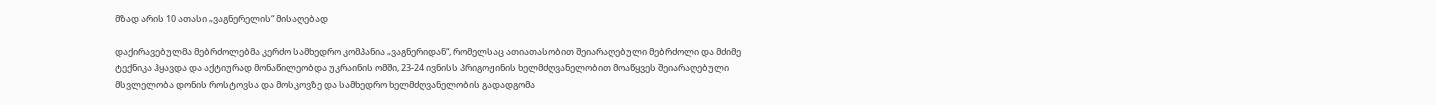მზად არის 10 ათასი „ვაგნერელის“ მისაღებად

დაქირავებულმა მებრძოლებმა კერძო სამხედრო კომპანია „ვაგნერიდან“, რომელსაც ათიათასობით შეიარაღებული მებრძოლი და მძიმე ტექნიკა ჰყავდა და აქტიურად მონაწილეობდა უკრაინის ომში, 23-24 ივნისს პრიგოჟინის ხელმძღვანელობით მოაწყვეს შეიარაღებული მსვლელობა დონის როსტოვსა და მოსკოვზე და სამხედრო ხელმძღვანელობის გადადგომა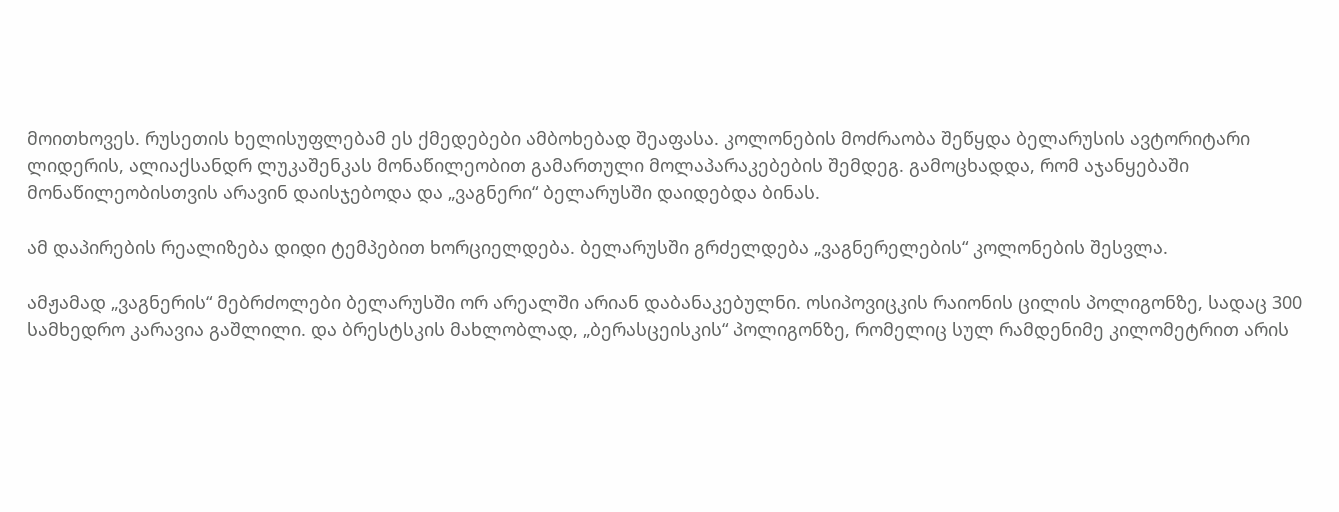მოითხოვეს. რუსეთის ხელისუფლებამ ეს ქმედებები ამბოხებად შეაფასა. კოლონების მოძრაობა შეწყდა ბელარუსის ავტორიტარი ლიდერის, ალიაქსანდრ ლუკაშენკას მონაწილეობით გამართული მოლაპარაკებების შემდეგ. გამოცხადდა, რომ აჯანყებაში მონაწილეობისთვის არავინ დაისჯებოდა და „ვაგნერი“ ბელარუსში დაიდებდა ბინას.

ამ დაპირების რეალიზება დიდი ტემპებით ხორციელდება. ბელარუსში გრძელდება „ვაგნერელების“ კოლონების შესვლა.

ამჟამად „ვაგნერის“ მებრძოლები ბელარუსში ორ არეალში არიან დაბანაკებულნი. ოსიპოვიცკის რაიონის ცილის პოლიგონზე, სადაც 300 სამხედრო კარავია გაშლილი. და ბრესტსკის მახლობლად, „ბერასცეისკის“ პოლიგონზე, რომელიც სულ რამდენიმე კილომეტრით არის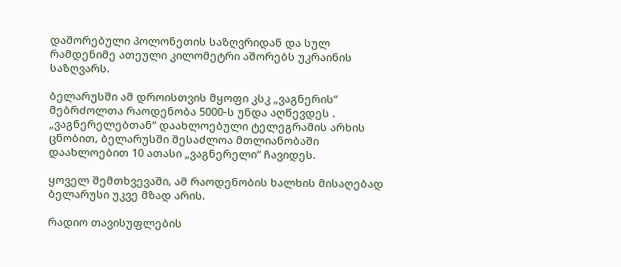დაშორებული პოლონეთის საზღვრიდან და სულ რამდენიმე ათეული კილომეტრი აშორებს უკრაინის საზღვარს.

ბელარუსში ამ დროისთვის მყოფი კსკ „ვაგნერის“ მებრძოლთა რაოდენობა 5000-ს უნდა აღწევდეს . „ვაგნერელებთან“ დაახლოებული ტელეგრამის არხის ცნობით, ბელარუსში შესაძლოა მთლიანობაში დაახლოებით 10 ათასი „ვაგნერელი“ ჩავიდეს.

ყოველ შემთხვევაში, ამ რაოდენობის ხალხის მისაღებად ბელარუსი უკვე მზად არის.

რადიო თავისუფლების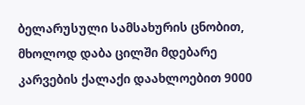ბელარუსული სამსახურის ცნობით, მხოლოდ დაბა ცილში მდებარე კარვების ქალაქი დაახლოებით 9000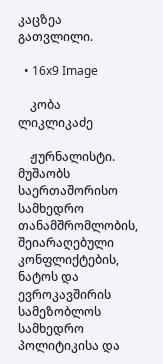კაცზეა გათვლილი.

  • 16x9 Image

    კობა ლიკლიკაძე

    ჟურნალისტი. მუშაობს საერთაშორისო სამხედრო თანამშრომლობის, შეიარაღებული კონფლიქტების, ნატოს და ევროკავშირის სამეზობლოს სამხედრო პოლიტიკისა და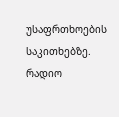უსაფრთხოების საკითხებზე. რადიო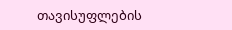თავისუფლების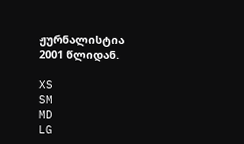ჟურნალისტია 2001 წლიდან.

XS
SM
MD
LG